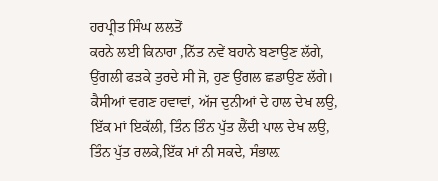ਹਰਪ੍ਰੀਤ ਸਿੰਘ ਲਲਤੋਂ
ਕਰਨੇ ਲਈ ਕਿਨਾਰਾ ,ਨਿੱਤ ਨਵੇਂ ਬਹਾਨੇ ਬਣਾਉਣ ਲੱਗੇ,
ਉਂਗਲੀ ਫੜਕੇ ਤੁਰਦੇ ਸੀ ਜੋ, ਹੁਣ ਉਂਗਲ ਛਡਾਉਣ ਲੱਗੇ।
ਕੈਸੀਆਂ ਵਗਣ ਹਵਾਵਾਂ, ਅੱਜ ਦੁਨੀਆਂ ਦੇ ਹਾਲ ਦੇਖ ਲਉ,
ਇੱਕ ਮਾਂ ਇਕੱਲੀ, ਤਿੰਨ ਤਿੰਨ ਪੁੱਤ ਲੈਂਦੀ ਪਾਲ ਦੇਖ ਲਉ,
ਤਿੰਨ ਪੁੱਤ ਰਲਕੇ,ਇੱਕ ਮਾਂ ਨੀ ਸਕਦੇ, ਸੰਭਾਲ਼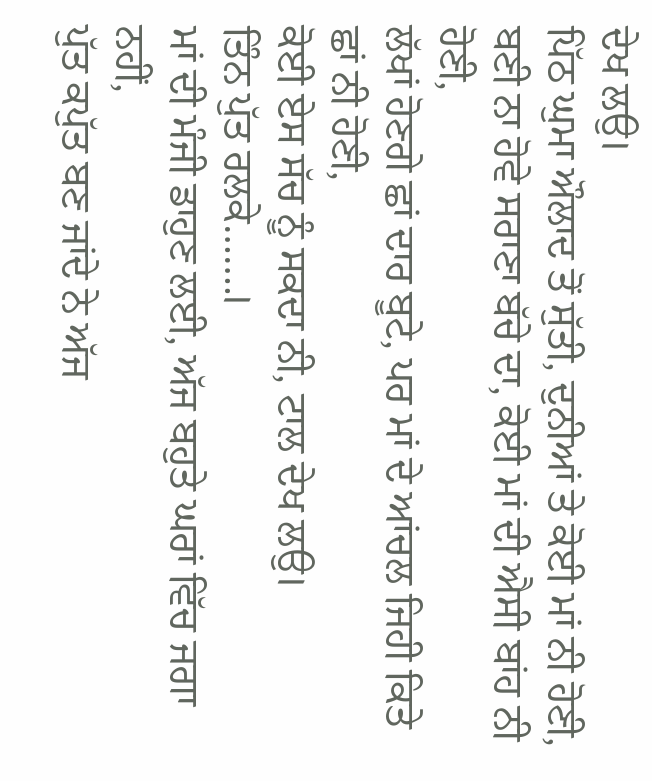ਦੇਖ ਲਉ।
ਪਿੱਠ ਘੁਮਾ ਔਲਾਦ ਤੋਂ ਸੁੱਤੀ, ਦੁਨੀਆਂ ਤੇ ਕੋਈ ਮਾਂ ਨੀ ਹੋਣੀ,
ਬਣੀ ਨਾ ਹੋਵੇ ਸਰਾਣਾ ਬੱਚੇ ਦਾ, ਕੋਈ ਮਾਂ ਦੀ ਐਸੀ ਬਾਂਹ ਨੀ ਹੋਣੀ,
ਲੱਖਾਂ ਹੋਣਗੇ ਛਾਂ ਦਾਰ ਬੂਟੇ, ਪਰ ਮਾਂ ਦੇ ਆਂਚਲ ਜਿਹੀ ਕਿਤੇ ਛਾਂ ਨੀ ਹੋਣੀ,
ਕੋਈ ਏਸ ਸੱਚ ਨੂੰ ਸਕਦਾ ਨੀ, ਟਾਲ ਦੇਖ ਲਉ।
ਤਿੰਨ ਪੁੱਤ ਰਲਕੇ…….।
ਮਾਂ ਦੀ ਮੰਜੀ ਡਾਹੁਣ ਲਈ, ਅੱਜ ਬਹੁਤੇ ਘਰਾਂ ਵਿੱਚ ਜਗਾ ਨਹੀਂ,
ਪੁੱਤ ਕਪੁੱਤ ਬਣ ਜਾਂਦੇ ਨੇ ਅੱਜ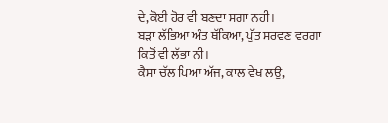ਦੇ,ਕੋਈ ਹੋਰ ਵੀ ਬਣਦਾ ਸਗਾ ਨਹੀ।
ਬੜਾ ਲੱਭਿਆ ਅੰਤ ਥੱਕਿਆ, ਪੁੱਤ ਸਰਵਣ ਵਰਗਾ ਕਿਤੋਂ ਵੀ ਲੱਭਾ ਨੀ।
ਕੈਸਾ ਚੱਲ ਪਿਆ ਅੱਜ, ਕਾਲ ਵੇਖ ਲਉ,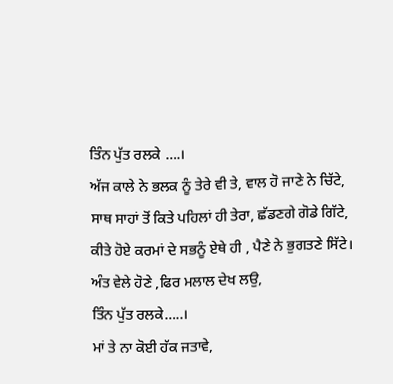ਤਿੰਨ ਪੁੱਤ ਰਲਕੇ ….।
ਅੱਜ ਕਾਲੇ ਨੇ ਭਲਕ ਨੂੰ ਤੇਰੇ ਵੀ ਤੇ, ਵਾਲ ਹੋ ਜਾਣੇ ਨੇ ਚਿੱਟੇ,
ਸਾਥ ਸਾਹਾਂ ਤੋਂ ਕਿਤੇ ਪਹਿਲਾਂ ਹੀ ਤੇਰਾ, ਛੱਡਣਗੇ ਗੋਡੇ ਗਿੱਟੇ,
ਕੀਤੇ ਹੋਏ ਕਰਮਾਂ ਦੇ ਸਭਨੂੰ ਏਥੇ ਹੀ , ਪੈਣੇ ਨੇ ਭੁਗਤਣੇ ਸਿੱਟੇ।
ਅੰਤ ਵੇਲੇ ਹੋਣੇ ,ਫਿਰ ਮਲਾਲ ਦੇਖ ਲਉ,
ਤਿੰਨ ਪੁੱਤ ਰਲਕੇ…..।
ਮਾਂ ਤੇ ਨਾ ਕੋਈ ਹੱਕ ਜਤਾਵੇ,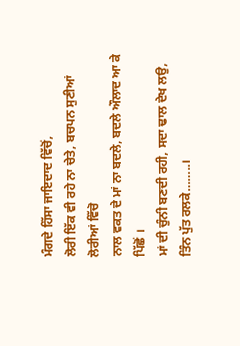ਮੰਗਦੇ ਹਿੱਸਾ ਜਾਇਦਾਦ ਵਿੱਚੋਂ,
ਲੋਰੀ ਇੱਕ ਵੀ ਰਹੇ ਨਾ ਚੇਤੇ, ਬਚਪਨ ਸੁਣੀਆਂ ਲੋਰੀਆਂ ਵਿੱਚੋ
ਨਾਲ ਵਕਤ ਦੇ ਮਾਂ ਨਾ ਬਦਲੇ, ਬਦਲੇ ਔਲਾਦ ਆ ਕੇ ਪਿੱਛੋਂ ।
ਮਾਂ ਦੀ ਚੁੰਨੀ ਬਣਦੀ ਰਹੀ, ਸਦਾ ਢਾਲ ਦੇਖ ਲਉ,
ਤਿੰਨ ਪੁੱਤ ਰਲਕੇ……..।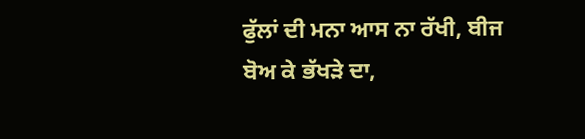ਫੁੱਲਾਂ ਦੀ ਮਨਾ ਆਸ ਨਾ ਰੱਖੀ, ਬੀਜ ਬੋਅ ਕੇ ਭੱਖੜੇ ਦਾ,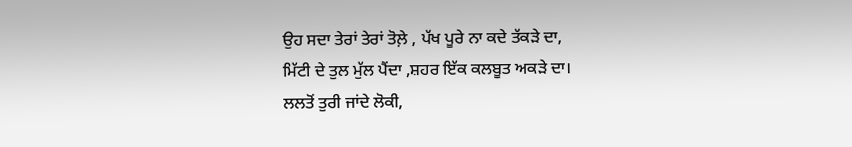ਉਹ ਸਦਾ ਤੇਰਾਂ ਤੇਰਾਂ ਤੋਲ਼ੇ , ਪੱਖ ਪੂਰੇ ਨਾ ਕਦੇ ਤੱਕੜੇ ਦਾ,
ਮਿੱਟੀ ਦੇ ਤੁਲ ਮੁੱਲ ਪੈਂਦਾ ,ਸ਼ਹਰ ਇੱਕ ਕਲਬੂਤ ਅਕੜੇ ਦਾ।
ਲਲਤੋਂ ਤੁਰੀ ਜਾਂਦੇ ਲੋਕੀ,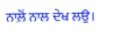ਨਾਲ਼ੋਂ ਨਾਲ ਦੇਖ ਲਉ।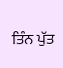ਤਿੰਨ ਪੁੱਤ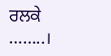ਰਲਕੇ ……..।